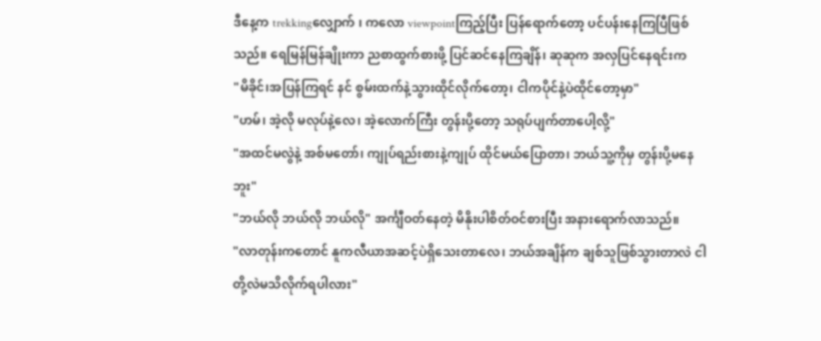ဒီနေ့က trekkingလျှောက် ၊ ကလော viewpointကြည့်ပြီး ပြန်ရောက်တော့ ပင်ပန်းနေကြပြီဖြစ်သည်။ ရေမြန်မြန်ချိုးကာ ညစာထွက်စားဖို့ ပြင်ဆင်နေကြချိန်၊ ဆုဆုက အလှပြင်နေရင်းက
"မိခိုင်၊အပြန်ကြရင် နင် စွမ်းထက်နဲ့သွားထိုင်လိုက်တော့၊ ငါကပိုင်နဲ့ပဲထိုင်တော့မှာ"
"ဟမ်၊ အဲ့လို မလုပ်နဲ့လေ၊ အဲ့လောက်ကြီး တွန်းပို့တော့ သရုပ်ပျက်တာပေါ့လို့"
"အထင်မလွဲနဲ့ အစ်မတော်၊ ကျုပ်ရည်းစားနဲ့ကျုပ် ထိုင်မယ်ပြောတာ၊ ဘယ်သူ့ကိုမှ တွန်းပို့မနေဘူး"
"ဘယ်လို ဘယ်လို ဘယ်လို" အင်္ကျီဝတ်နေတဲ့ မိနိုးပါစိတ်ဝင်စားပြီး အနားရောက်လာသည်။
"လာတုန်းကတောင် နူကလီယာအဆင့်ပဲရှိသေးတာလေ၊ ဘယ်အချိန်က ချစ်သူဖြစ်သွားတာလဲ ငါတို့လဲမသိလိုက်ရပါလား"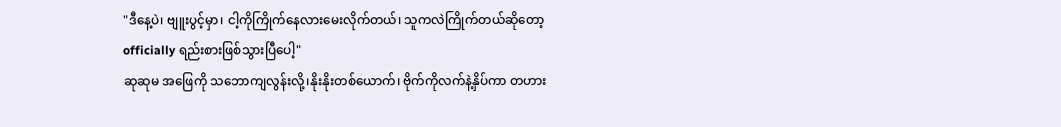"ဒီနေ့ပဲ၊ ဗျူးပွင့်မှာ၊ ငါ့ကိုကြိုက်နေလားမေးလိုက်တယ်၊ သူကလဲကြိုက်တယ်ဆိုတော့ officially ရည်းစားဖြစ်သွားပြီပေါ့"
ဆုဆုမ အဖြေကို သဘောကျလွန်းလို့၊နိုးနိုးတစ်ယောက်၊ ဗိုက်ကိုလက်နဲ့နှိပ်ကာ တဟား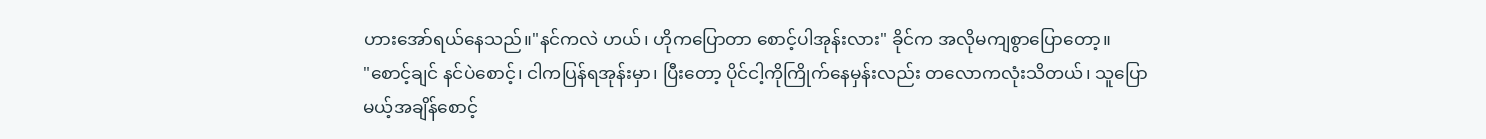ဟားအော်ရယ်နေသည်။"နင်ကလဲ ဟယ်၊ ဟိုကပြောတာ စောင့်ပါအုန်းလား" ခိုင်က အလိုမကျစွာပြောတော့။
"စောင့်ချင် နင်ပဲစောင့်၊ ငါကပြန်ရအုန်းမှာ၊ ပြီးတော့ ပိုင်ငါ့ကိုကြိုက်နေမှန်းလည်း တလောကလုံးသိတယ်၊ သူပြောမယ့်အချိန်စောင့်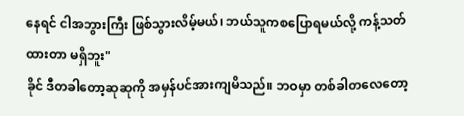နေရင် ငါအဘွားကြီး ဖြစ်သွားလိမ့်မယ်၊ ဘယ်သူကစပြောရမယ်လို့ ကန့်သတ်ထားတာ မရှိဘူး"
ခိုင် ဒီတခါတော့ဆုဆုကို အမှန်ပင်အားကျမိသည်။ ဘဝမှာ တစ်ခါတလေတော့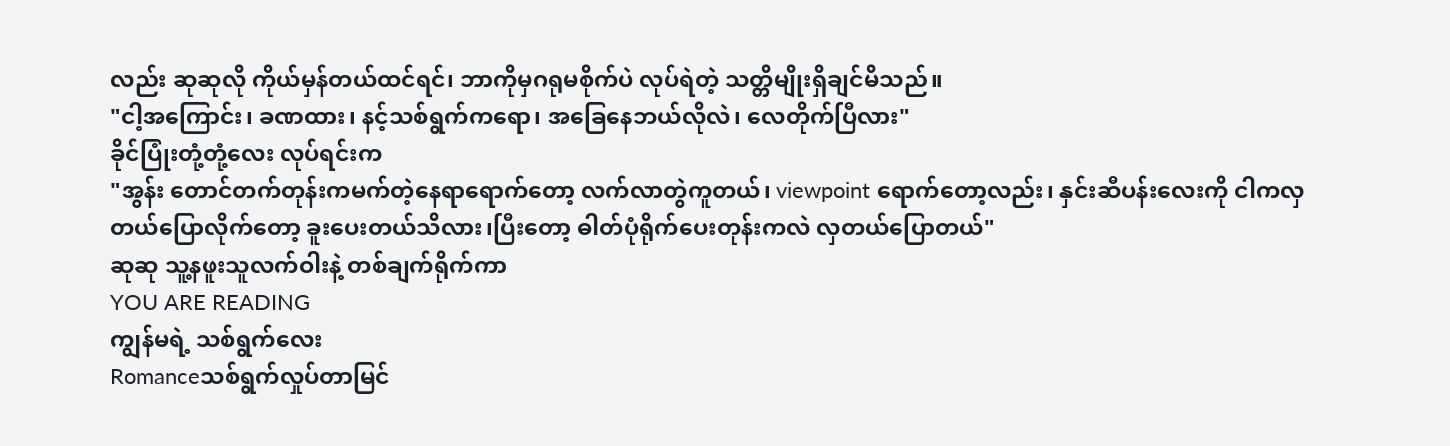လည်း ဆုဆုလို ကိုယ်မှန်တယ်ထင်ရင်၊ ဘာကိုမှဂရုမစိုက်ပဲ လုပ်ရဲတဲ့ သတ္တိမျိုးရှိချင်မိသည်။
"ငါ့အကြောင်း၊ ခဏထား၊ နင့်သစ်ရွက်ကရော၊ အခြေနေဘယ်လိုလဲ၊ လေတိုက်ပြီလား"
ခိုင်ပြုံးတုံ့တုံ့လေး လုပ်ရင်းက
"အွန်း တောင်တက်တုန်းကမက်တဲ့နေရာရောက်တော့ လက်လာတွဲကူတယ်၊ viewpoint ရောက်တော့လည်း၊ နှင်းဆီပန်းလေးကို ငါကလှတယ်ပြောလိုက်တော့ ခူးပေးတယ်သိလား၊ပြီးတော့ ဓါတ်ပုံရိုက်ပေးတုန်းကလဲ လှတယ်ပြောတယ်"
ဆုဆု သူ့နဖူးသူလက်ဝါးနဲ့ တစ်ချက်ရိုက်ကာ
YOU ARE READING
ကျွန်မရဲ့ သစ်ရွက်လေး
Romanceသစ်ရွက်လှုပ်တာမြင်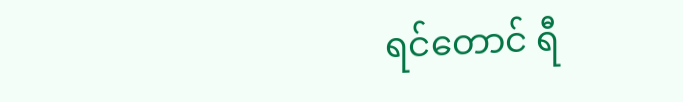ရင်တောင် ရီ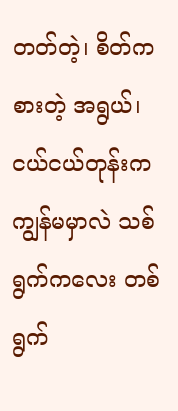တတ်တဲ့၊ စိတ်ကစားတဲ့ အရွယ်၊ ငယ်ငယ်တုန်းက ကျွန်မမှာလဲ သစ်ရွက်ကလေး တစ်ရွက်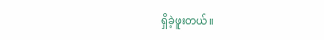ရှိခဲ့ဖူးတယ်။